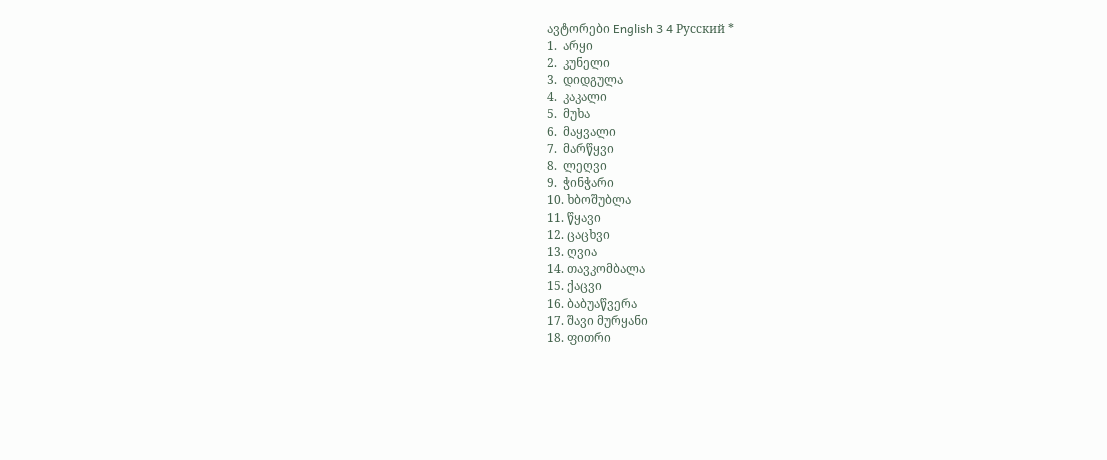ავტორები English 3 4 Русский *
1.  არყი
2.  კუნელი
3.  დიდგულა
4.  კაკალი
5.  მუხა
6.  მაყვალი
7.  მარწყვი
8.  ლეღვი
9.  ჭინჭარი
10. ხბოშუბლა
11. წყავი
12. ცაცხვი
13. ღვია
14. თავკომბალა
15. ქაცვი
16. ბაბუაწვერა
17. შავი მურყანი
18. ფითრი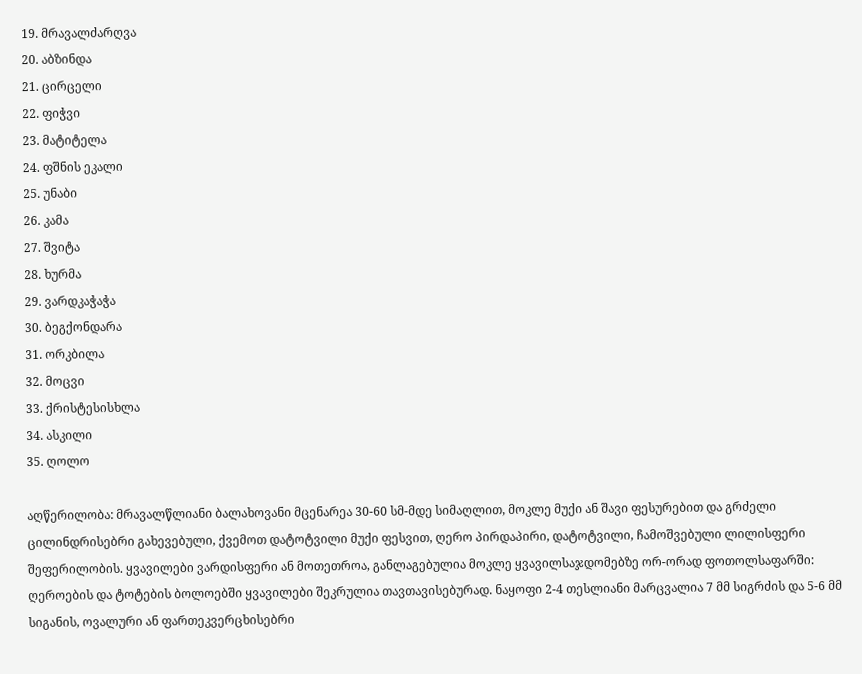19. მრავალძარღვა
20. აბზინდა
21. ცირცელი
22. ფიჭვი
23. მატიტელა
24. ფშნის ეკალი
25. უნაბი
26. კამა
27. შვიტა
28. ხურმა
29. ვარდკაჭაჭა
30. ბეგქონდარა
31. ორკბილა
32. მოცვი
33. ქრისტესისხლა
34. ასკილი
35. ღოლო

აღწერილობა: მრავალწლიანი ბალახოვანი მცენარეა 30-60 სმ-მდე სიმაღლით, მოკლე მუქი ან შავი ფესურებით და გრძელი ცილინდრისებრი გახევებული, ქვემოთ დატოტვილი მუქი ფესვით, ღერო პირდაპირი, დატოტვილი, ჩამოშვებული ლილისფერი შეფერილობის. ყვავილები ვარდისფერი ან მოთეთროა, განლაგებულია მოკლე ყვავილსაჯდომებზე ორ-ორად ფოთოლსაფარში: ღეროების და ტოტების ბოლოებში ყვავილები შეკრულია თავთავისებურად. ნაყოფი 2-4 თესლიანი მარცვალია 7 მმ სიგრძის და 5-6 მმ სიგანის, ოვალური ან ფართეკვერცხისებრი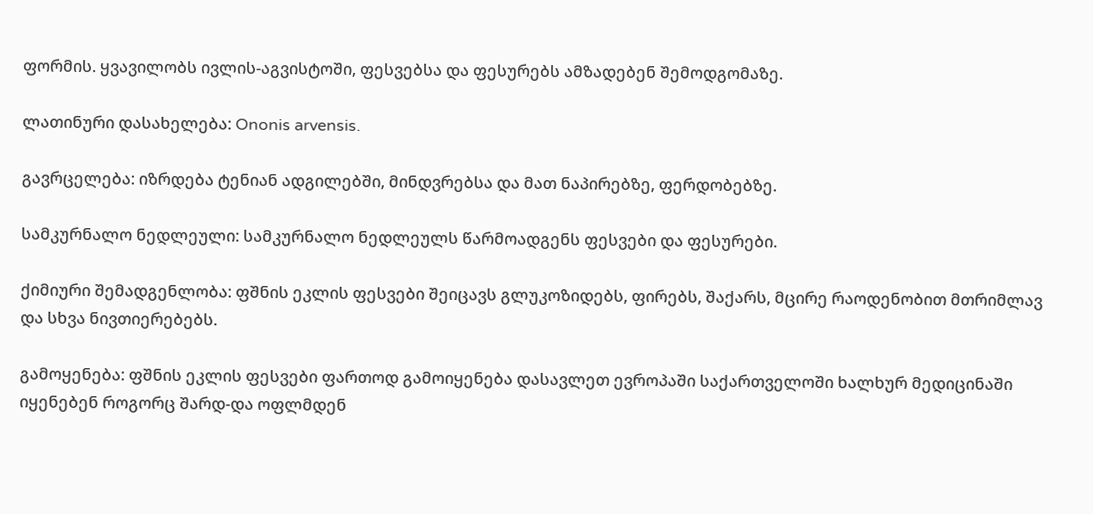ფორმის. ყვავილობს ივლის-აგვისტოში, ფესვებსა და ფესურებს ამზადებენ შემოდგომაზე.

ლათინური დასახელება: Ononis arvensis.

გავრცელება: იზრდება ტენიან ადგილებში, მინდვრებსა და მათ ნაპირებზე, ფერდობებზე.

სამკურნალო ნედლეული: სამკურნალო ნედლეულს წარმოადგენს ფესვები და ფესურები.

ქიმიური შემადგენლობა: ფშნის ეკლის ფესვები შეიცავს გლუკოზიდებს, ფირებს, შაქარს, მცირე რაოდენობით მთრიმლავ და სხვა ნივთიერებებს.

გამოყენება: ფშნის ეკლის ფესვები ფართოდ გამოიყენება დასავლეთ ევროპაში საქართველოში ხალხურ მედიცინაში იყენებენ როგორც შარდ-და ოფლმდენ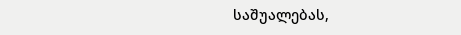საშუალებას,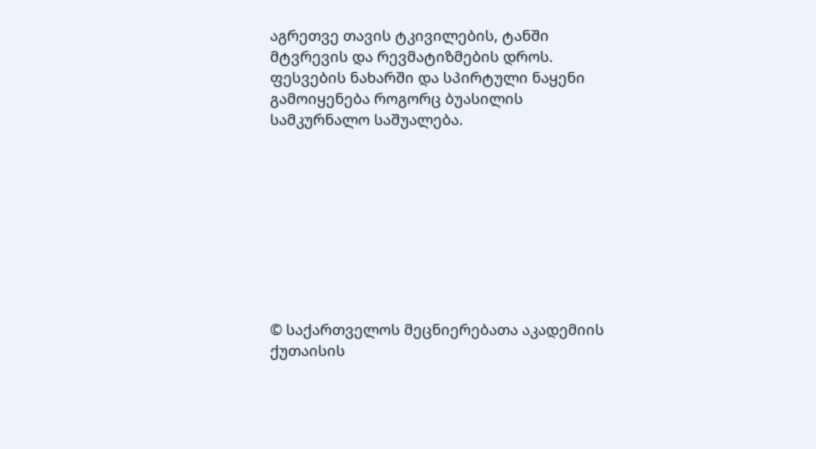აგრეთვე თავის ტკივილების, ტანში მტვრევის და რევმატიზმების დროს. ფესვების ნახარში და სპირტული ნაყენი გამოიყენება როგორც ბუასილის სამკურნალო საშუალება.









© საქართველოს მეცნიერებათა აკადემიის ქუთაისის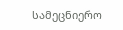სამეცნიერო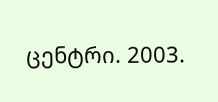ცენტრი. 2003.